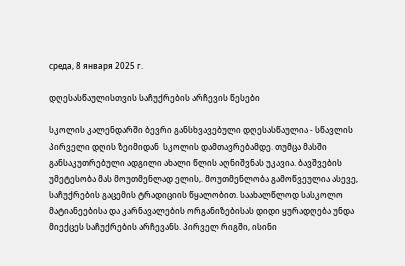среда, 8 января 2025 г.

დღესასწაულისთვის საჩუქრების არჩევის წესები

სკოლის კალენდარში ბევრი განსხვავებული დღესასწაულია - სწავლის პირველი დღის ზეიმიდან  სკოლის დამთავრებამდე. თუმცა მასში განსაკუთრებული ადგილი ახალი წლის აღნიშვნას უკავია. ბავშვების უმეტესობა მას მოუთმენლად ელის,. მოუთმენლობა გამოწვეულია ასევე, საჩუქრების გაცემის ტრადიციის წყალობით. საახალწლოდ სასკოლო მატიანეებისა და კარნავალების ორგანიზებისას დიდი ყურადღება უნდა მიექცეს საჩუქრების არჩევანს. პირველ რიგში, ისინი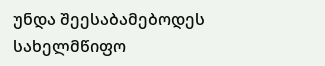უნდა შეესაბამებოდეს სახელმწიფო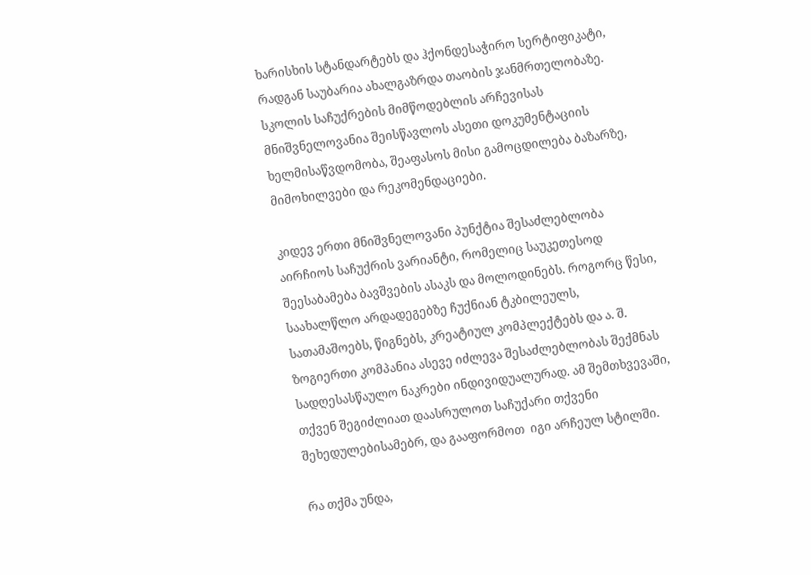ხარისხის სტანდარტებს და ჰქონდესაჭირო სერტიფიკატი, რადგან საუბარია ახალგაზრდა თაობის ჯანმრთელობაზე. სკოლის საჩუქრების მიმწოდებლის არჩევისას მნიშვნელოვანია შეისწავლოს ასეთი დოკუმენტაციის ხელმისაწვდომობა, შეაფასოს მისი გამოცდილება ბაზარზე, მიმოხილვები და რეკომენდაციები.

კიდევ ერთი მნიშვნელოვანი პუნქტია შესაძლებლობა აირჩიოს საჩუქრის ვარიანტი, რომელიც საუკეთესოდ შეესაბამება ბავშვების ასაკს და მოლოდინებს. როგორც წესი, საახალწლო არდადეგებზე ჩუქნიან ტკბილეულს, სათამაშოებს, წიგნებს, კრეატიულ კომპლექტებს და ა. შ. ზოგიერთი კომპანია ასევე იძლევა შესაძლებლობას შექმნას სადღესასწაულო ნაკრები ინდივიდუალურად. ამ შემთხვევაში, თქვენ შეგიძლიათ დაასრულოთ საჩუქარი თქვენი შეხედულებისამებრ, და გააფორმოთ  იგი არჩეულ სტილში.

რა თქმა უნდა,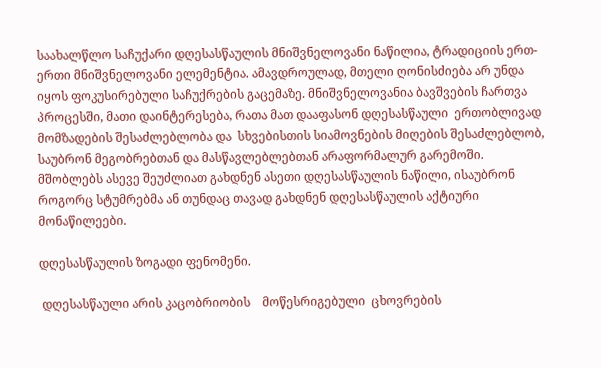საახალწლო საჩუქარი დღესასწაულის მნიშვნელოვანი ნაწილია, ტრადიციის ერთ-ერთი მნიშვნელოვანი ელემენტია. ამავდროულად, მთელი ღონისძიება არ უნდა იყოს ფოკუსირებული საჩუქრების გაცემაზე. მნიშვნელოვანია ბავშვების ჩართვა პროცესში, მათი დაინტერესება, რათა მათ დააფასონ დღესასწაული  ერთობლივად მომზადების შესაძლებლობა და  სხვებისთის სიამოვნების მიღების შესაძლებლობ,  საუბრონ მეგობრებთან და მასწავლებლებთან არაფორმალურ გარემოში. მშობლებს ასევე შეუძლიათ გახდნენ ასეთი დღესასწაულის ნაწილი, ისაუბრონ როგორც სტუმრებმა ან თუნდაც თავად გახდნენ დღესასწაულის აქტიური მონაწილეები.

დღესასწაულის ზოგადი ფენომენი.

 დღესასწაული არის კაცობრიობის    მოწესრიგებული  ცხოვრების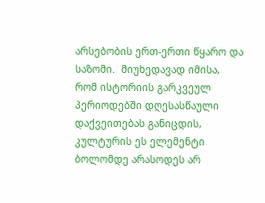არსებობის ერთ-ერთი წყარო და საზომი.  მიუხედავად იმისა, რომ ისტორიის გარკვეულ პერიოდებში დღესასწაული დაქვეითებას განიცდის, კულტურის ეს ელემენტი ბოლომდე არასოდეს არ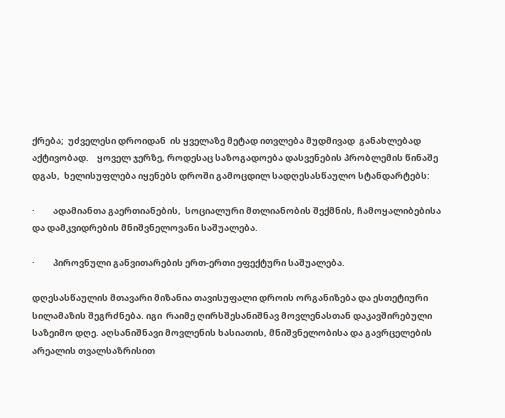ქრება;  უძველესი დროიდან  ის ყველაზე მეტად ითვლება მუდმივად  განახლებად  აქტივობად.    ყოველ ჯერზე, როდესაც საზოგადოება დასვენების პრობლემის წინაშე დგას,  ხელისუფლება იყენებს დროში გამოცდილ სადღესასწაულო სტანდარტებს:

·         ადამიანთა გაერთიანების,  სოციალური მთლიანობის შექმნის, ჩამოყალიბებისა და დამკვიდრების მნიშვნელოვანი საშუალება.

·         პიროვნული განვითარების ერთ-ერთი ეფექტური საშუალება.

დღესასწაულის მთავარი მიზანია თავისუფალი დროის ორგანიზება და ესთეტიური სილამაზის შეგრძნება. იგი  რაიმე ღირსშესანიშნავ მოვლენასთან დაკავშირებული საზეიმო დღე. აღსანიშნავი მოვლენის ხასიათის, მნიშვნელობისა და გავრცელების არეალის თვალსაზრისით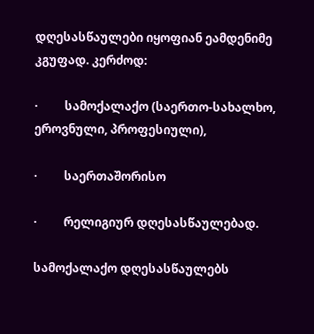დღესასწაულები იყოფიან ეამდენიმე კგუფად. კერძოდ:

·         სამოქალაქო (საერთო-სახალხო, ეროვნული, პროფესიული),

·         საერთაშორისო

·         რელიგიურ დღესასწაულებად.

სამოქალაქო დღესასწაულებს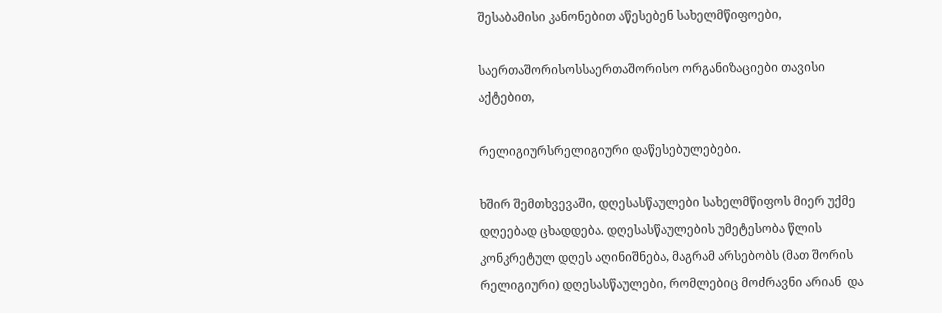შესაბამისი კანონებით აწესებენ სახელმწიფოები,

საერთაშორისოსსაერთაშორისო ორგანიზაციები თავისი აქტებით,

რელიგიურსრელიგიური დაწესებულებები.

ხშირ შემთხვევაში, დღესასწაულები სახელმწიფოს მიერ უქმე დღეებად ცხადდება. დღესასწაულების უმეტესობა წლის კონკრეტულ დღეს აღინიშნება, მაგრამ არსებობს (მათ შორის რელიგიური) დღესასწაულები, რომლებიც მოძრავნი არიან  და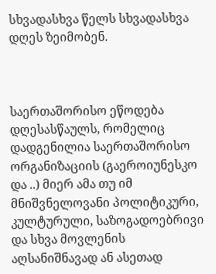სხვადასხვა წელს სხვადასხვა დღეს ზეიმობენ.



საერთაშორისო ეწოდება დღესასწაულს, რომელიც დადგენილია საერთაშორისო ორგანიზაციის (გაეროიუნესკო და ..) მიერ ამა თუ იმ მნიშვნელოვანი პოლიტიკური, კულტურული, საზოგადოებრივი და სხვა მოვლენის აღსანიშნავად ან ასეთად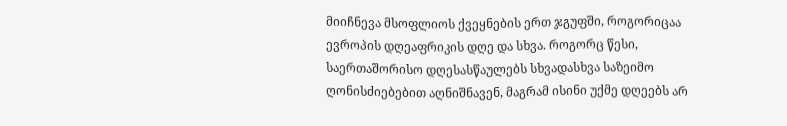მიიჩნევა მსოფლიოს ქვეყნების ერთ ჯგუფში, როგორიცაა ევროპის დღეაფრიკის დღე და სხვა. როგორც წესი, საერთაშორისო დღესასწაულებს სხვადასხვა საზეიმო ღონისძიებებით აღნიშნავენ, მაგრამ ისინი უქმე დღეებს არ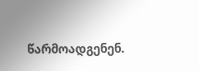წარმოადგენენ.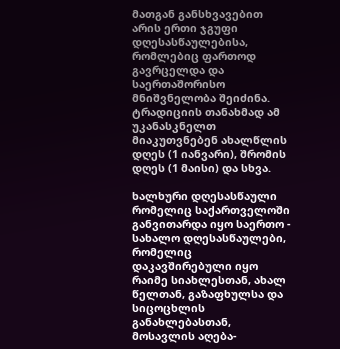მათგან განსხვავებით არის ერთი ჯგუფი დღესასწაულებისა, რომლებიც ფართოდ გავრცელდა და საერთაშორისო მნიშვნელობა შეიძინა. ტრადიციის თანახმად ამ უკანასკნელთ მიაკუთვნებენ ახალწლის დღეს (1 იანვარი), შრომის დღეს (1 მაისი) და სხვა.

ხალხური დღესასწაული რომელიც საქართველოში განვითარდა იყო საერთო - სახალო დღესასწაულები, რომელიც დაკავშირებული იყო რაიმე სიახლესთან, ახალ წელთან, გაზაფხულსა და სიცოცხლის განახლებასთან,  მოსავლის აღება-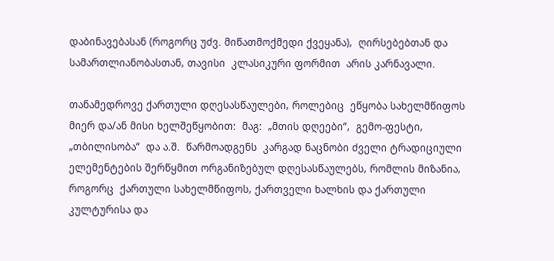დაბინავებასან (როგორც უძვ. მიწათმოქმედი ქვეყანა),  ღირსებებთან და სამართლიანობასთან, თავისი  კლასიკური ფორმით  არის კარნავალი.

თანამედროვე ქართული დღესასწაულები, როლებიც  ეწყობა სახელმწიფოს მიერ და/ან მისი ხელშეწყობით:  მაგ:  „მთის დღეები“,  გემო-ფესტი,  „თბილისობა“  და ა.შ.  წარმოადგენს  კარგად ნაცნობი ძველი ტრადიციული ელემენტების შერწყმით ორგანიზებულ დღესასწაულებს, რომლის მიზანია, როგორც  ქართული სახელმწიფოს, ქართველი ხალხის და ქართული კულტურისა და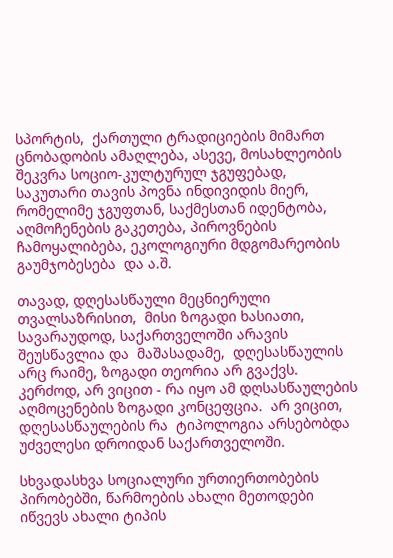სპორტის,  ქართული ტრადიციების მიმართ ცნობადობის ამაღლება, ასევე, მოსახლეობის შეკვრა სოციო-კულტურულ ჯგუფებად, საკუთარი თავის პოვნა ინდივიდის მიერ, რომელიმე ჯგუფთან, საქმესთან იდენტობა, აღმოჩენების გაკეთება, პიროვნების ჩამოყალიბება, ეკოლოგიური მდგომარეობის გაუმჯობესება  და ა.შ.

თავად, დღესასწაული მეცნიერული თვალსაზრისით,  მისი ზოგადი ხასიათი,  სავარაუდოდ, საქართველოში არავის შეუსწავლია და  მაშასადამე,  დღესასწაულის არც რაიმე, ზოგადი თეორია არ გვაქვს.   კერძოდ, არ ვიცით - რა იყო ამ დღსასწაულების აღმოცენების ზოგადი კონცეფცია.  არ ვიცით,  დღესასწაულების რა  ტიპოლოგია არსებობდა უძველესი დროიდან საქართველოში.

სხვადასხვა სოციალური ურთიერთობების პირობებში, წარმოების ახალი მეთოდები იწვევს ახალი ტიპის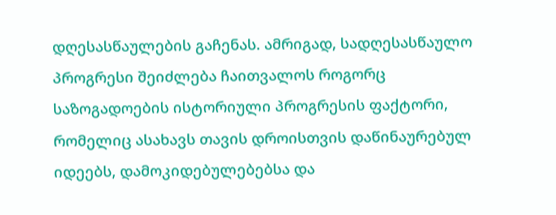დღესასწაულების გაჩენას. ამრიგად, სადღესასწაულო პროგრესი შეიძლება ჩაითვალოს როგორც საზოგადოების ისტორიული პროგრესის ფაქტორი, რომელიც ასახავს თავის დროისთვის დაწინაურებულ იდეებს, დამოკიდებულებებსა და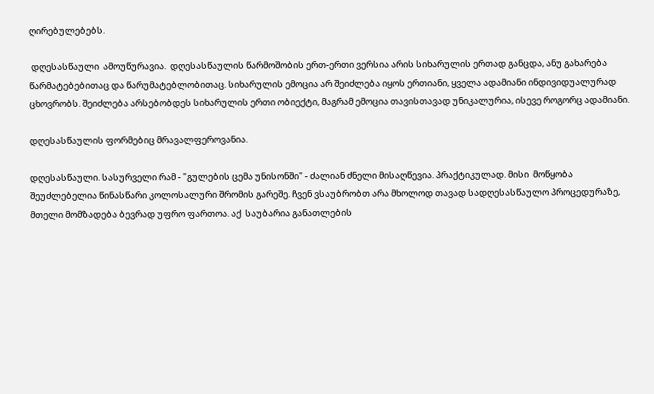ღირებულებებს.

 დღესასწაული  ამოუწურავია.  დღესასწაულის წარმოშობის ერთ-ერთი ვერსია არის სიხარულის ერთად განცდა, ანუ გახარება წარმატებებითაც და წარუმატებლობითაც. სიხარულის ემოცია არ შეიძლება იყოს ერთიანი, ყველა ადამიანი ინდივიდუალურად ცხოვრობს. შეიძლება არსებობდეს სიხარულის ერთი ობიექტი, მაგრამ ემოცია თავისთავად უნიკალურია, ისევე როგორც ადამიანი.

დღესასწაულის ფორმებიც მრავალფეროვანია.

დღესასწაული. სასურველი რამ - "გულების ცემა უნისონში" - ძალიან ძნელი მისაღწევია. პრაქტიკულად. მისი  მოწყობა შეუძლებელია წინასწარი კოლოსალური შრომის გარეშე. ჩვენ ვსაუბრობთ არა მხოლოდ თავად სადღესასწაულო პროცედურაზე, მთელი მომზადება ბევრად უფრო ფართოა. აქ  საუბარია განათლების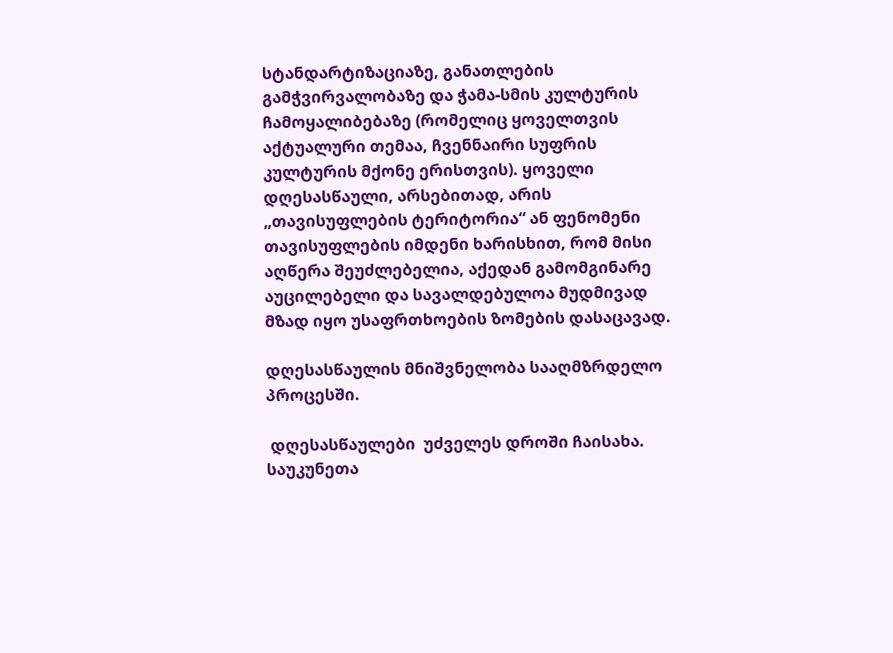სტანდარტიზაციაზე, განათლების გამჭვირვალობაზე და ჭამა-სმის კულტურის ჩამოყალიბებაზე (რომელიც ყოველთვის აქტუალური თემაა, ჩვენნაირი სუფრის კულტურის მქონე ერისთვის). ყოველი დღესასწაული, არსებითად, არის „თავისუფლების ტერიტორია“ ან ფენომენი თავისუფლების იმდენი ხარისხით, რომ მისი აღწერა შეუძლებელია, აქედან გამომგინარე აუცილებელი და სავალდებულოა მუდმივად მზად იყო უსაფრთხოების ზომების დასაცავად.

დღესასწაულის მნიშვნელობა სააღმზრდელო პროცესში.

 დღესასწაულები  უძველეს დროში ჩაისახა.  საუკუნეთა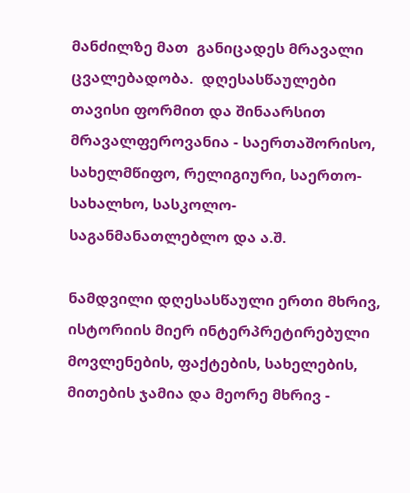მანძილზე მათ  განიცადეს მრავალი ცვალებადობა.  დღესასწაულები თავისი ფორმით და შინაარსით მრავალფეროვანია - საერთაშორისო, სახელმწიფო, რელიგიური, საერთო-სახალხო, სასკოლო-საგანმანათლებლო და ა.შ.

ნამდვილი დღესასწაული ერთი მხრივ, ისტორიის მიერ ინტერპრეტირებული მოვლენების, ფაქტების, სახელების, მითების ჯამია და მეორე მხრივ -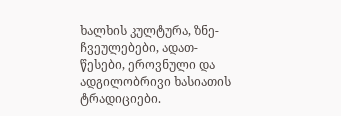ხალხის კულტურა, ზნე-ჩვეულებები, ადათ-წესები, ეროვნული და ადგილობრივი ხასიათის ტრადიციები.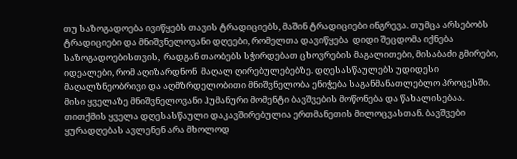თუ საზოგადოება ივიწყებს თავის ტრადიციებს, მაშინ ტრადიციები ინგრევა. თუმცა არსებობს ტრადიციები და მნიშვნელოვანი დღეები, რომელთა დავიწყება  დიდი შეცდომა იქნება საზოგადოებისთვის,  რადგან თაობებს სჭირდებათ ცხოვრების მაგალითები, მისაბაძი გმირები, იდეალები, რომ აღიზარდნონ  მაღალ ღირებულებებზე. დღესასწაულებს უდიდესი მაღალზნეობრივი და აღმზრდელობითი მნიშვნელობა ენიჭება საგანმანათლებლო პროცესში. მისი ყველაზე მნიშვნელოვანი ჰუმანური მომენტი ბავშვების მოწონება და წახალისებაა. თითქმის ყველა დღესასწაული დაკავშირებულია ერთმანეთის მილოცვასთან. ბავშვები ყურადღებას ავლენენ არა მხოლოდ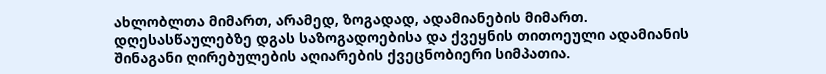ახლობლთა მიმართ, არამედ, ზოგადად, ადამიანების მიმართ. დღესასწაულებზე დგას საზოგადოებისა და ქვეყნის თითოეული ადამიანის შინაგანი ღირებულების აღიარების ქვეცნობიერი სიმპათია.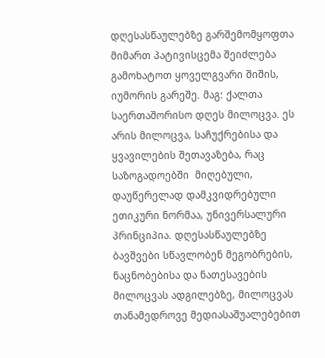დღესასწაულებზე გარშემომყოფთა მიმართ პატივისცემა შეიძლება გამოხატოთ ყოველგვარი შიშის, იუმორის გარეშე. მაგ: ქალთა საერთაშორისო დღეს მილოცვა. ეს არის მილოცვა, საჩუქრებისა და ყვავილების შეთავაზება, რაც საზოგადოებში  მიღებული, დაუწერელად დამკვიდრებული ეთიკური ნორმაა, უნივერსალური პრინციპია. დღესასწაულებზე ბავშვები სწავლობენ მეგობრების, ნაცნობებისა და ნათესავების მილოცვას ადგილებზე, მილოცვას თანამედროვე მედიასაშუალებებით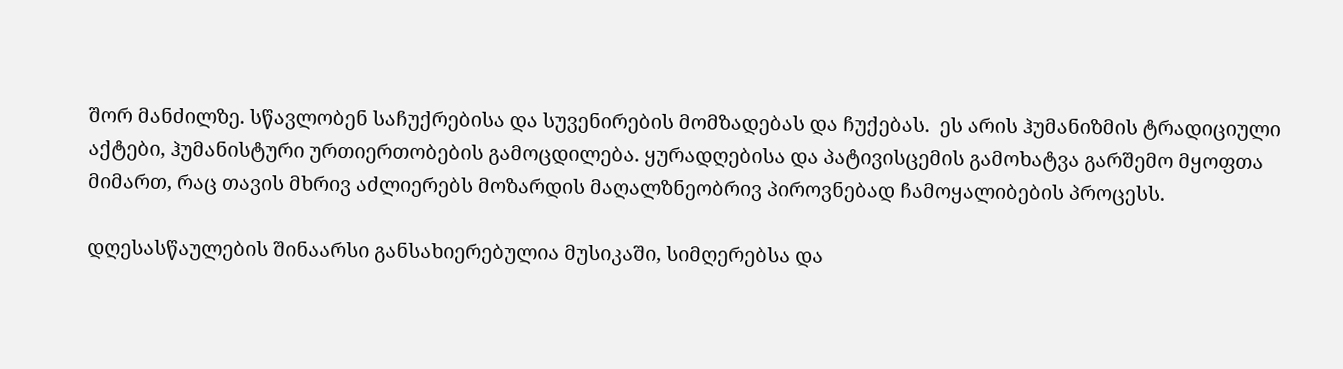შორ მანძილზე. სწავლობენ საჩუქრებისა და სუვენირების მომზადებას და ჩუქებას.  ეს არის ჰუმანიზმის ტრადიციული აქტები, ჰუმანისტური ურთიერთობების გამოცდილება. ყურადღებისა და პატივისცემის გამოხატვა გარშემო მყოფთა მიმართ, რაც თავის მხრივ აძლიერებს მოზარდის მაღალზნეობრივ პიროვნებად ჩამოყალიბების პროცესს.

დღესასწაულების შინაარსი განსახიერებულია მუსიკაში, სიმღერებსა და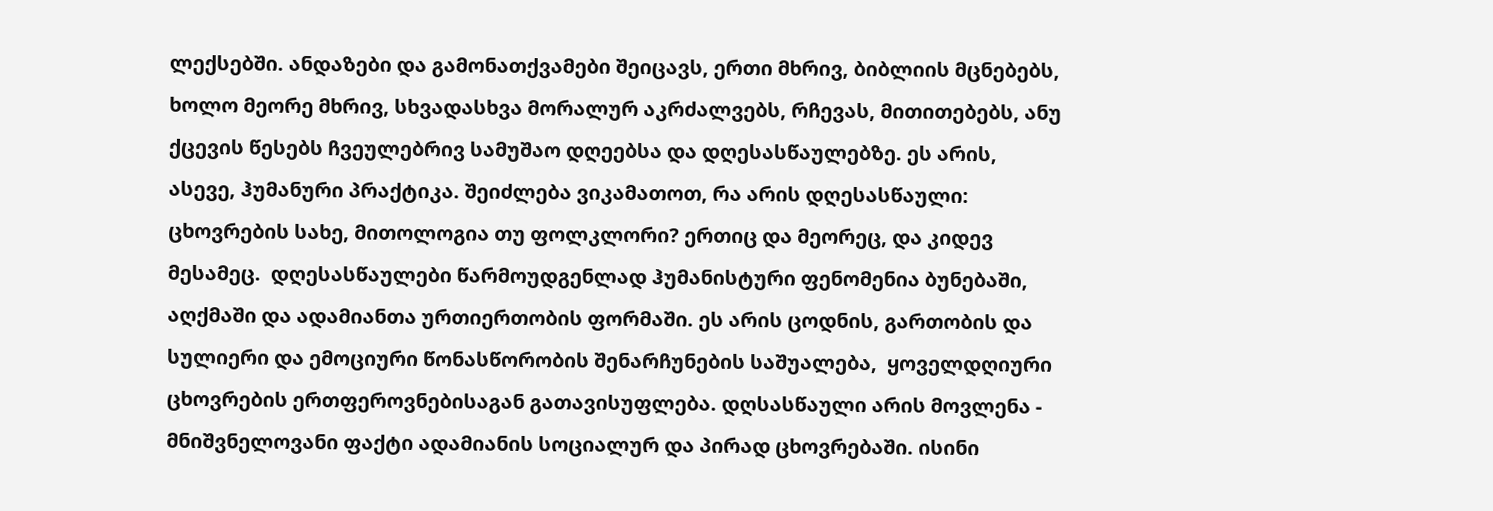ლექსებში. ანდაზები და გამონათქვამები შეიცავს, ერთი მხრივ, ბიბლიის მცნებებს, ხოლო მეორე მხრივ, სხვადასხვა მორალურ აკრძალვებს, რჩევას, მითითებებს, ანუ ქცევის წესებს ჩვეულებრივ სამუშაო დღეებსა და დღესასწაულებზე. ეს არის, ასევე, ჰუმანური პრაქტიკა. შეიძლება ვიკამათოთ, რა არის დღესასწაული: ცხოვრების სახე, მითოლოგია თუ ფოლკლორი? ერთიც და მეორეც, და კიდევ მესამეც.  დღესასწაულები წარმოუდგენლად ჰუმანისტური ფენომენია ბუნებაში, აღქმაში და ადამიანთა ურთიერთობის ფორმაში. ეს არის ცოდნის, გართობის და სულიერი და ემოციური წონასწორობის შენარჩუნების საშუალება,  ყოველდღიური ცხოვრების ერთფეროვნებისაგან გათავისუფლება. დღსასწაული არის მოვლენა - მნიშვნელოვანი ფაქტი ადამიანის სოციალურ და პირად ცხოვრებაში. ისინი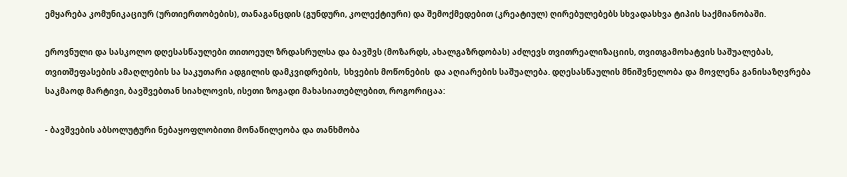ემყარება კომუნიკაციურ (ურთიერთობების), თანაგანცდის (გუნდური, კოლექტიური) და შემოქმედებით (კრეატიულ) ღირებულებებს სხვადასხვა ტიპის საქმიანობაში.

ეროვნული და სასკოლო დღესასწაულები თითოეულ ზრდასრულსა და ბავშვს (მოზარდს, ახალგაზრდობას) აძლევს თვითრეალიზაციის, თვითგამოხატვის საშუალებას, თვითშეფასების ამაღლების სა საკუთარი ადგილის დამკვიდრების,  სხვების მოწონების  და აღიარების საშუალება. დღესასწაულის მნიშვნელობა და მოვლენა განისაზღვრება საკმაოდ მარტივი, ბავშვებთან სიახლოვის, ისეთი ზოგადი მახასიათებლებით, როგორიცაა:

- ბავშვების აბსოლუტური ნებაყოფლობითი მონაწილეობა და თანხმობა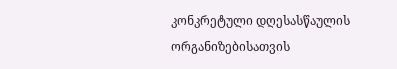კონკრეტული დღესასწაულის ორგანიზებისათვის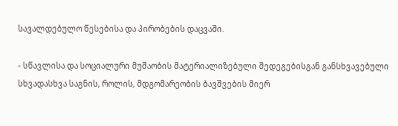სავალდებულო წესებისა და პირობების დაცვაში.

- სწავლისა და სოციალური მუშაობის მატერიალიზებული შედეგებისგან განსხვავებული სხვადასხვა საგნის, როლის, მდგომარეობის ბავშვების მიერ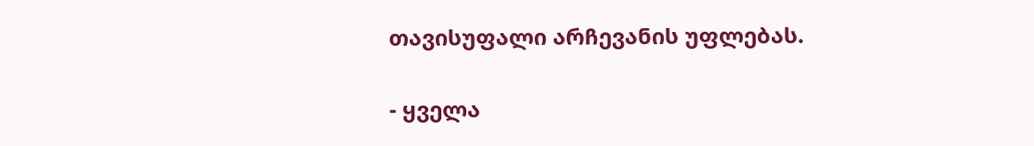თავისუფალი არჩევანის უფლებას.

- ყველა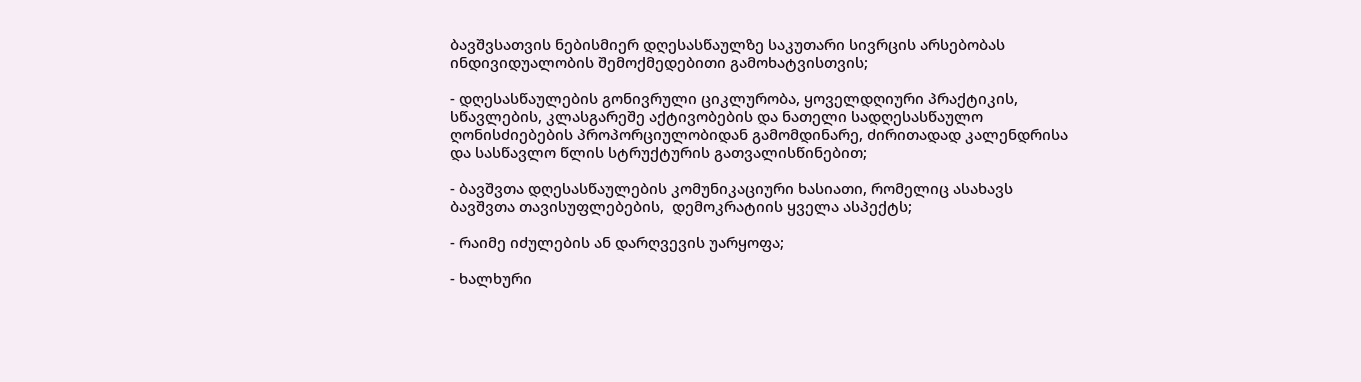ბავშვსათვის ნებისმიერ დღესასწაულზე საკუთარი სივრცის არსებობას ინდივიდუალობის შემოქმედებითი გამოხატვისთვის;

- დღესასწაულების გონივრული ციკლურობა, ყოველდღიური პრაქტიკის, სწავლების, კლასგარეშე აქტივობების და ნათელი სადღესასწაულო ღონისძიებების პროპორციულობიდან გამომდინარე, ძირითადად კალენდრისა და სასწავლო წლის სტრუქტურის გათვალისწინებით;

- ბავშვთა დღესასწაულების კომუნიკაციური ხასიათი, რომელიც ასახავს ბავშვთა თავისუფლებების,  დემოკრატიის ყველა ასპექტს;

- რაიმე იძულების ან დარღვევის უარყოფა;

- ხალხური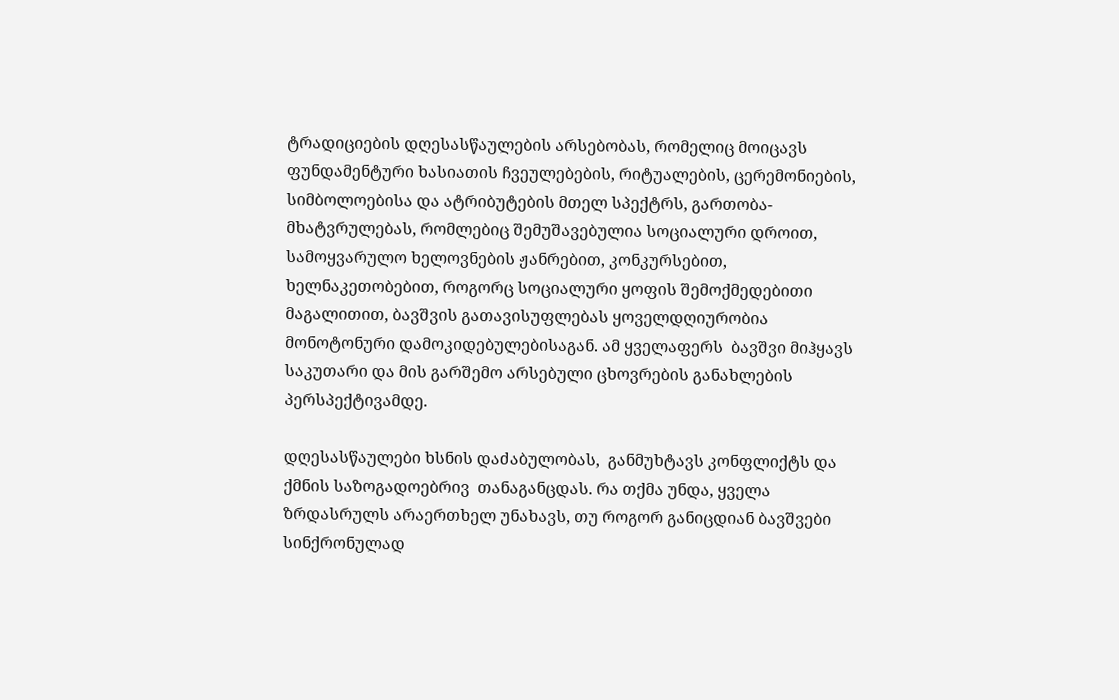ტრადიციების დღესასწაულების არსებობას, რომელიც მოიცავს ფუნდამენტური ხასიათის ჩვეულებების, რიტუალების, ცერემონიების, სიმბოლოებისა და ატრიბუტების მთელ სპექტრს, გართობა-მხატვრულებას, რომლებიც შემუშავებულია სოციალური დროით, სამოყვარულო ხელოვნების ჟანრებით, კონკურსებით, ხელნაკეთობებით, როგორც სოციალური ყოფის შემოქმედებითი მაგალითით, ბავშვის გათავისუფლებას ყოველდღიურობია მონოტონური დამოკიდებულებისაგან. ამ ყველაფერს  ბავშვი მიჰყავს  საკუთარი და მის გარშემო არსებული ცხოვრების განახლების პერსპექტივამდე.

დღესასწაულები ხსნის დაძაბულობას,  განმუხტავს კონფლიქტს და ქმნის საზოგადოებრივ  თანაგანცდას. რა თქმა უნდა, ყველა ზრდასრულს არაერთხელ უნახავს, თუ როგორ განიცდიან ბავშვები სინქრონულად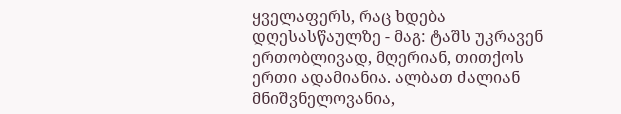ყველაფერს, რაც ხდება დღესასწაულზე - მაგ: ტაშს უკრავენ ერთობლივად, მღერიან, თითქოს ერთი ადამიანია. ალბათ ძალიან მნიშვნელოვანია,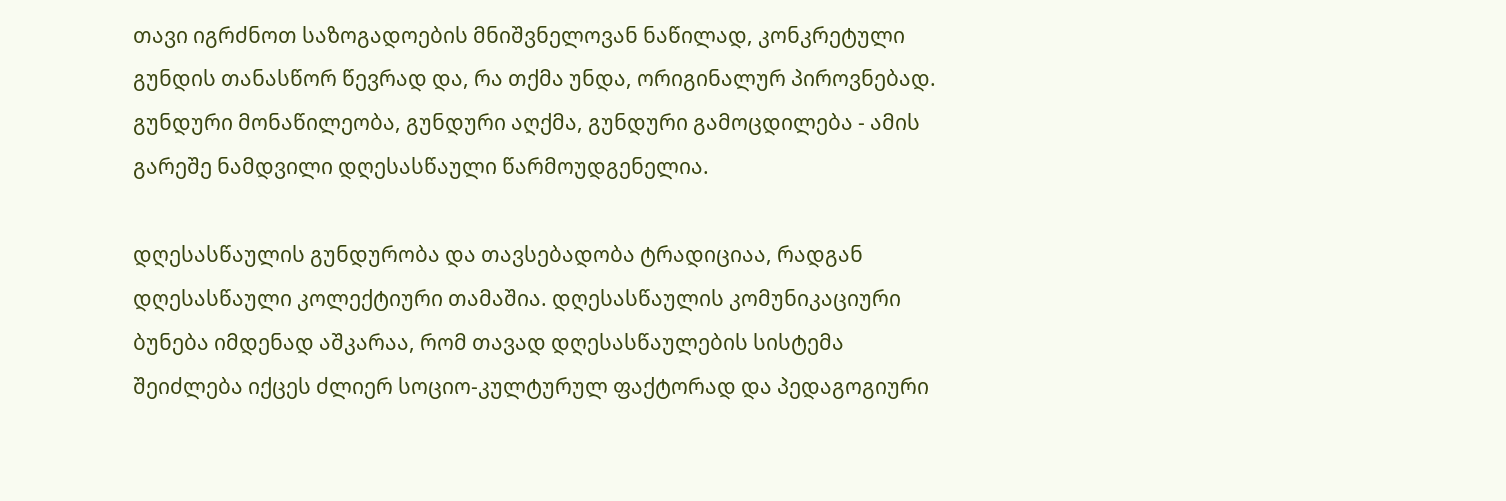თავი იგრძნოთ საზოგადოების მნიშვნელოვან ნაწილად, კონკრეტული გუნდის თანასწორ წევრად და, რა თქმა უნდა, ორიგინალურ პიროვნებად.  გუნდური მონაწილეობა, გუნდური აღქმა, გუნდური გამოცდილება - ამის გარეშე ნამდვილი დღესასწაული წარმოუდგენელია.

დღესასწაულის გუნდურობა და თავსებადობა ტრადიციაა, რადგან დღესასწაული კოლექტიური თამაშია. დღესასწაულის კომუნიკაციური ბუნება იმდენად აშკარაა, რომ თავად დღესასწაულების სისტემა შეიძლება იქცეს ძლიერ სოციო-კულტურულ ფაქტორად და პედაგოგიური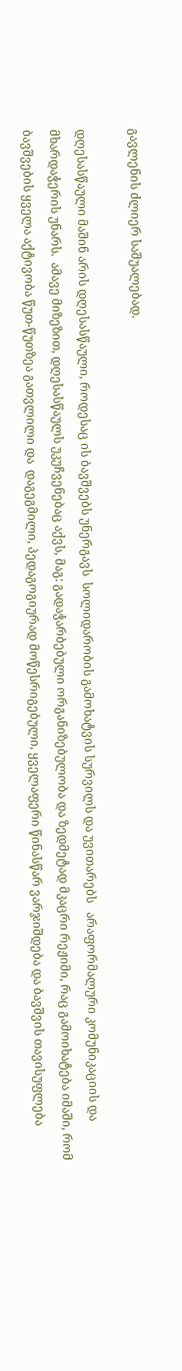გავლენის ძლიერ საშუალებად.

დღესასწაული მაშინ არის დღესასწაული, როდესაც ის ბავშვებს უნერგავს  სოლიდარობის გამოხატვის სურვილს და უვითარებს   არაფორმალური კომუნიკაციის და მხარდაჭერის უნარს.  ამავე მიზეზით, დღესასწაულს უკუჩვენებაც აქვს, მაგ: გადაჭარბებული ორგანიზებულობა და ზედმეტად მკაცრი რეჟიმი, რაც გამოიხატება იმაში, რომ ბავშვების ყველა აქტივობა წუთ-წუთზეა გათვლილი და  დაგეგმილი, პედაგოგიურად მოწესრიგებული, ყველაფერი წინასწარ ვარჯიშდება და ბავშვის თავისუფლება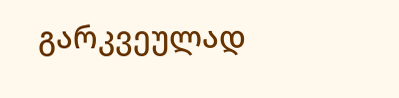გარკვეულად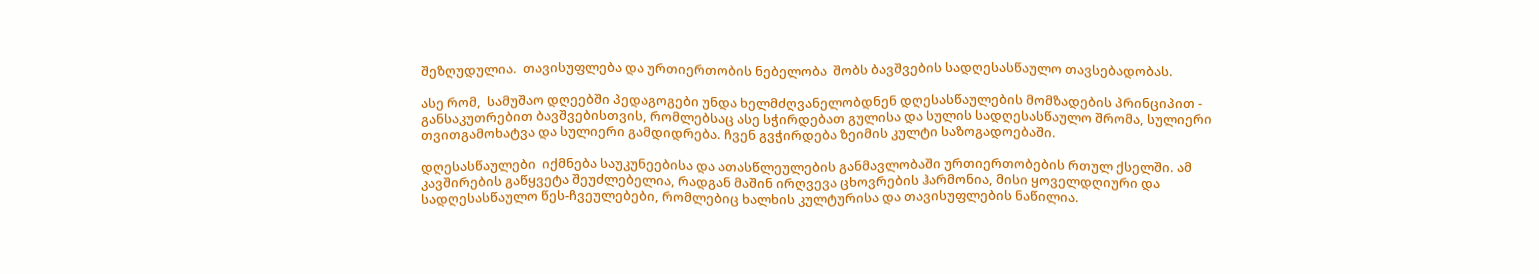შეზღუდულია.  თავისუფლება და ურთიერთობის ნებელობა  შობს ბავშვების სადღესასწაულო თავსებადობას.

ასე რომ,  სამუშაო დღეებში პედაგოგები უნდა ხელმძღვანელობდნენ დღესასწაულების მომზადების პრინციპით -  განსაკუთრებით ბავშვებისთვის, რომლებსაც ასე სჭირდებათ გულისა და სულის სადღესასწაულო შრომა, სულიერი თვითგამოხატვა და სულიერი გამდიდრება. ჩვენ გვჭირდება ზეიმის კულტი საზოგადოებაში.

დღესასწაულები  იქმნება საუკუნეებისა და ათასწლეულების განმავლობაში ურთიერთობების რთულ ქსელში. ამ კავშირების გაწყვეტა შეუძლებელია, რადგან მაშინ ირღვევა ცხოვრების ჰარმონია, მისი ყოველდღიური და სადღესასწაულო წეს-ჩვეულებები, რომლებიც ხალხის კულტურისა და თავისუფლების ნაწილია.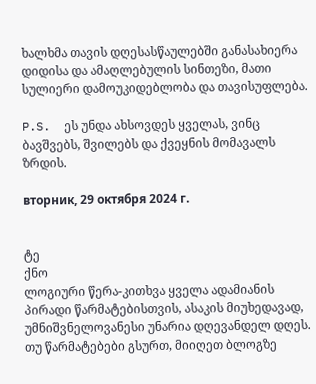ხალხმა თავის დღესასწაულებში განასახიერა დიდისა და ამაღლებულის სინთეზი, მათი სულიერი დამოუკიდებლობა და თავისუფლება.

P.S.  ეს უნდა ახსოვდეს ყველას, ვინც ბავშვებს, შვილებს და ქვეყნის მომავალს ზრდის.

вторник, 29 октября 2024 г.


ტე
ქნო
ლოგიური წერა-კითხვა ყველა ადამიანის პირადი წარმატებისთვის, ასაკის მიუხედავად, უმნიშვნელოვანესი უნარია დღევანდელ დღეს. თუ წარმატებები გსურთ, მიიღეთ ბლოგზე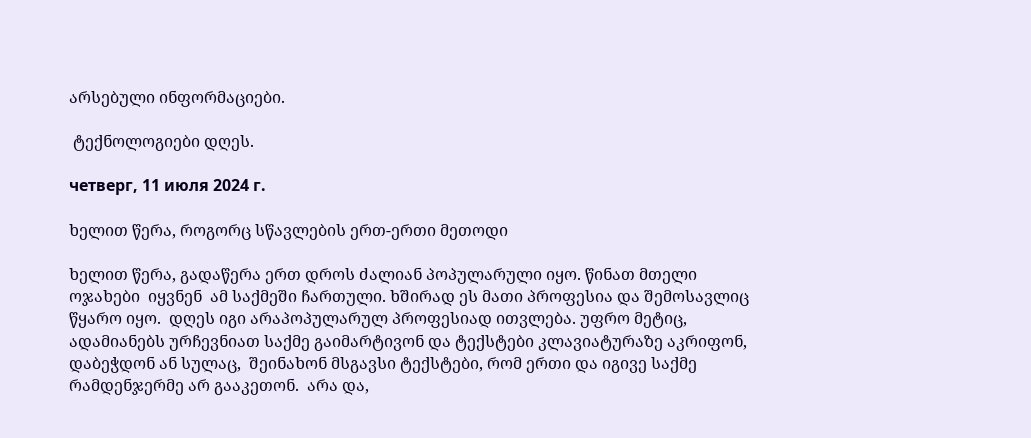არსებული ინფორმაციები.

 ტექნოლოგიები დღეს.

четверг, 11 июля 2024 г.

ხელით წერა, როგორც სწავლების ერთ-ერთი მეთოდი

ხელით წერა, გადაწერა ერთ დროს ძალიან პოპულარული იყო. წინათ მთელი ოჯახები  იყვნენ  ამ საქმეში ჩართული. ხშირად ეს მათი პროფესია და შემოსავლიც წყარო იყო.  დღეს იგი არაპოპულარულ პროფესიად ითვლება. უფრო მეტიც, ადამიანებს ურჩევნიათ საქმე გაიმარტივონ და ტექსტები კლავიატურაზე აკრიფონ, დაბეჭდონ ან სულაც,  შეინახონ მსგავსი ტექსტები, რომ ერთი და იგივე საქმე რამდენჯერმე არ გააკეთონ.  არა და,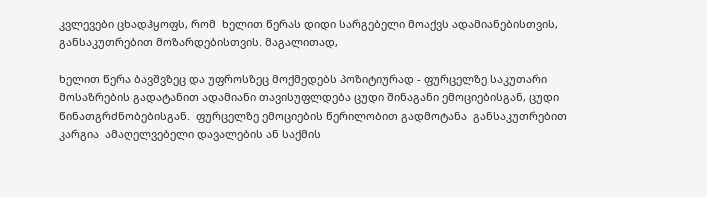კვლევები ცხადჰყოფს, რომ  ხელით წერას დიდი სარგებელი მოაქვს ადამიანებისთვის, განსაკუთრებით მოზარდებისთვის. მაგალითად,

ხელით წერა ბავშვზეც და უფროსზეც მოქმედებს პოზიტიურად - ფურცელზე საკუთარი მოსაზრების გადატანით ადამიანი თავისუფლდება ცუდი შინაგანი ემოციებისგან, ცუდი წინათგრძნობებისგან.  ფურცელზე ემოციების წერილობით გადმოტანა  განსაკუთრებით კარგია  ამაღელვებელი დავალების ან საქმის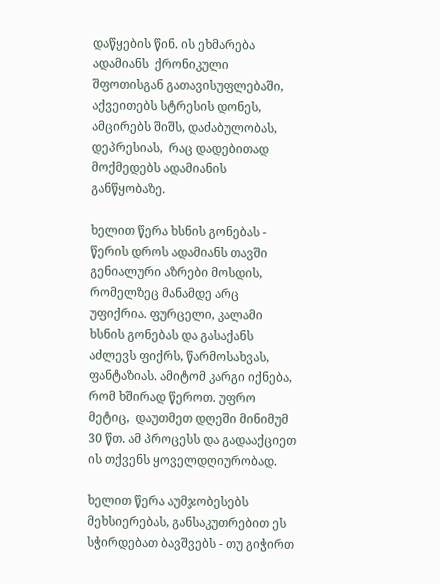დაწყების წინ. ის ეხმარება ადამიანს  ქრონიკული შფოთისგან გათავისუფლებაში, აქვეითებს სტრესის დონეს, ამცირებს შიშს, დაძაბულობას, დეპრესიას,  რაც დადებითად მოქმედებს ადამიანის  განწყობაზე.

ხელით წერა ხსნის გონებას - წერის დროს ადამიანს თავში გენიალური აზრები მოსდის, რომელზეც მანამდე არც უფიქრია. ფურცელი, კალამი ხსნის გონებას და გასაქანს აძლევს ფიქრს, წარმოსახვას, ფანტაზიას. ამიტომ კარგი იქნება, რომ ხშირად წეროთ. უფრო მეტიც,  დაუთმეთ დღეში მინიმუმ 30 წთ. ამ პროცესს და გადააქციეთ ის თქვენს ყოველდღიურობად.

ხელით წერა აუმჯობესებს მეხსიერებას, განსაკუთრებით ეს სჭირდებათ ბავშვებს - თუ გიჭირთ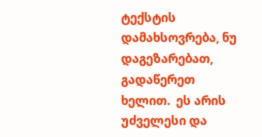ტექსტის დამახსოვრება, ნუ დაგეზარებათ, გადაწერეთ ხელით.  ეს არის უძველესი და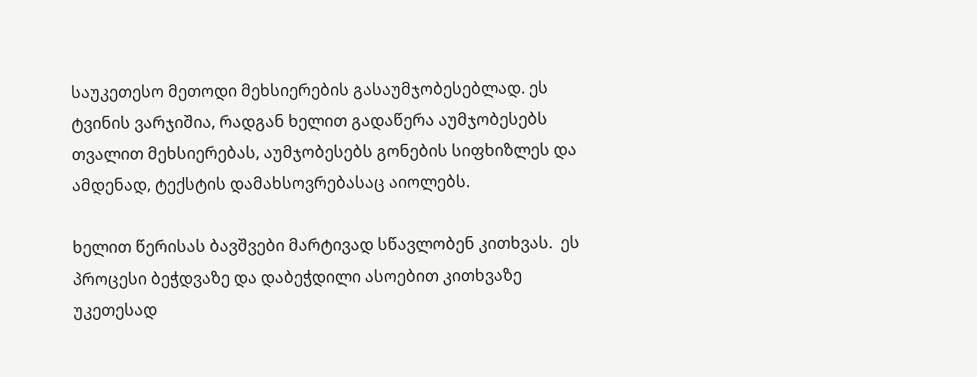საუკეთესო მეთოდი მეხსიერების გასაუმჯობესებლად. ეს ტვინის ვარჯიშია, რადგან ხელით გადაწერა აუმჯობესებს თვალით მეხსიერებას, აუმჯობესებს გონების სიფხიზლეს და ამდენად, ტექსტის დამახსოვრებასაც აიოლებს.

ხელით წერისას ბავშვები მარტივად სწავლობენ კითხვას.  ეს პროცესი ბეჭდვაზე და დაბეჭდილი ასოებით კითხვაზე უკეთესად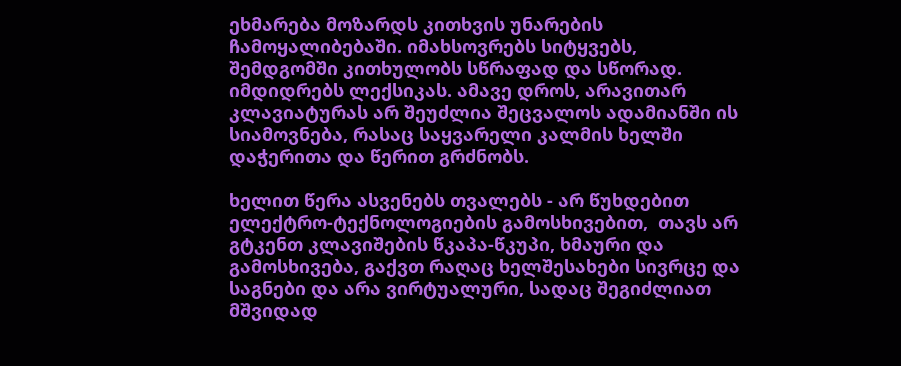ეხმარება მოზარდს კითხვის უნარების ჩამოყალიბებაში. იმახსოვრებს სიტყვებს, შემდგომში კითხულობს სწრაფად და სწორად. იმდიდრებს ლექსიკას. ამავე დროს, არავითარ კლავიატურას არ შეუძლია შეცვალოს ადამიანში ის სიამოვნება, რასაც საყვარელი კალმის ხელში დაჭერითა და წერით გრძნობს.

ხელით წერა ასვენებს თვალებს - არ წუხდებით ელექტრო-ტექნოლოგიების გამოსხივებით,  თავს არ გტკენთ კლავიშების წკაპა-წკუპი, ხმაური და გამოსხივება, გაქვთ რაღაც ხელშესახები სივრცე და საგნები და არა ვირტუალური, სადაც შეგიძლიათ მშვიდად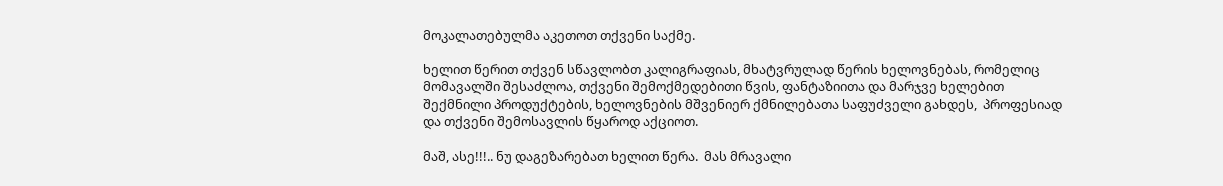მოკალათებულმა აკეთოთ თქვენი საქმე.

ხელით წერით თქვენ სწავლობთ კალიგრაფიას, მხატვრულად წერის ხელოვნებას, რომელიც მომავალში შესაძლოა, თქვენი შემოქმედებითი წვის, ფანტაზიითა და მარჯვე ხელებით შექმნილი პროდუქტების, ხელოვნების მშვენიერ ქმნილებათა საფუძველი გახდეს,  პროფესიად და თქვენი შემოსავლის წყაროდ აქციოთ.

მაშ, ასე!!!.. ნუ დაგეზარებათ ხელით წერა.  მას მრავალი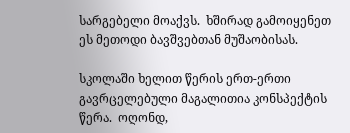სარგებელი მოაქვს.  ხშირად გამოიყენეთ ეს მეთოდი ბავშვებთან მუშაობისას.

სკოლაში ხელით წერის ერთ-ერთი გავრცელებული მაგალითია კონსპექტის წერა.  ოღონდ,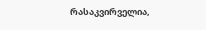რასაკვირველია,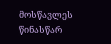მოსწავლეს წინასწარ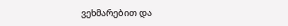ვეხმარებით და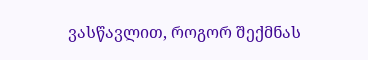ვასწავლით, როგორ შექმნას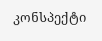კონსპექტი